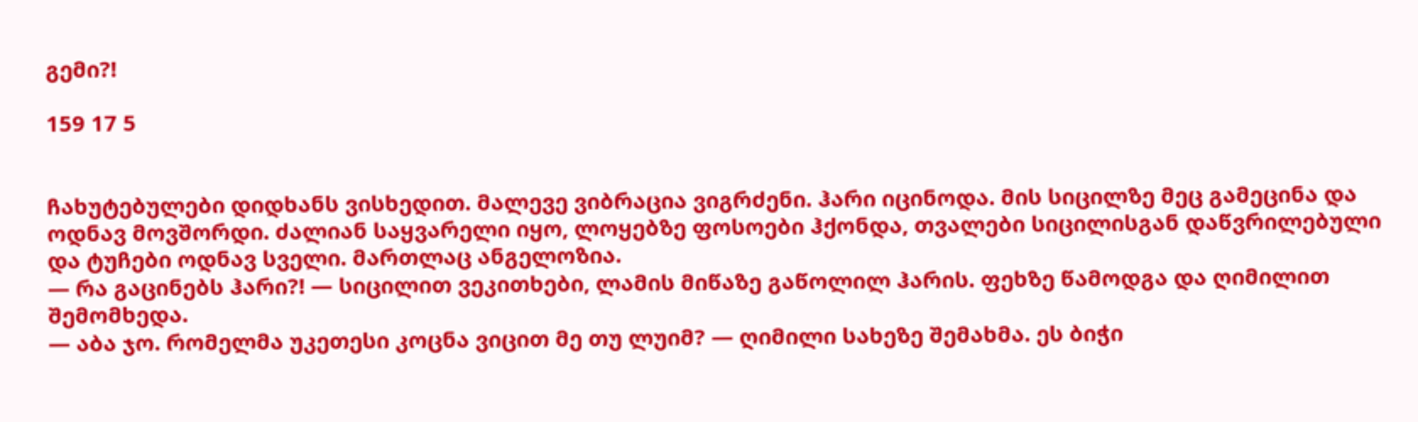გემი?!

159 17 5


ჩახუტებულები დიდხანს ვისხედით. მალევე ვიბრაცია ვიგრძენი. ჰარი იცინოდა. მის სიცილზე მეც გამეცინა და ოდნავ მოვშორდი. ძალიან საყვარელი იყო, ლოყებზე ფოსოები ჰქონდა, თვალები სიცილისგან დაწვრილებული და ტუჩები ოდნავ სველი. მართლაც ანგელოზია.
— რა გაცინებს ჰარი?! — სიცილით ვეკითხები, ლამის მიწაზე გაწოლილ ჰარის. ფეხზე წამოდგა და ღიმილით შემომხედა.
— აბა ჯო. რომელმა უკეთესი კოცნა ვიცით მე თუ ლუიმ? — ღიმილი სახეზე შემახმა. ეს ბიჭი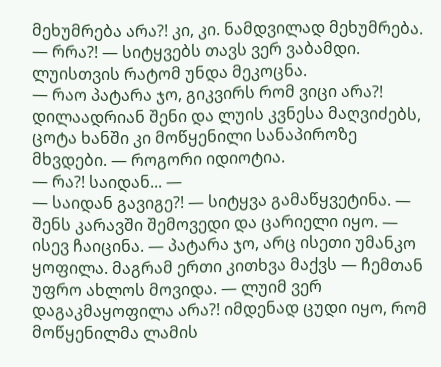მეხუმრება არა?! კი, კი. ნამდვილად მეხუმრება.
— რრა?! — სიტყვებს თავს ვერ ვაბამდი. ლუისთვის რატომ უნდა მეკოცნა.
— რაო პატარა ჯო, გიკვირს რომ ვიცი არა?! დილაადრიან შენი და ლუის კვნესა მაღვიძებს, ცოტა ხანში კი მოწყენილი სანაპიროზე მხვდები. — როგორი იდიოტია.
— რა?! საიდან... —
— საიდან გავიგე?! — სიტყვა გამაწყვეტინა. — შენს კარავში შემოვედი და ცარიელი იყო. — ისევ ჩაიცინა. — პატარა ჯო, არც ისეთი უმანკო ყოფილა. მაგრამ ერთი კითხვა მაქვს — ჩემთან უფრო ახლოს მოვიდა. — ლუიმ ვერ დაგაკმაყოფილა არა?! იმდენად ცუდი იყო, რომ მოწყენილმა ლამის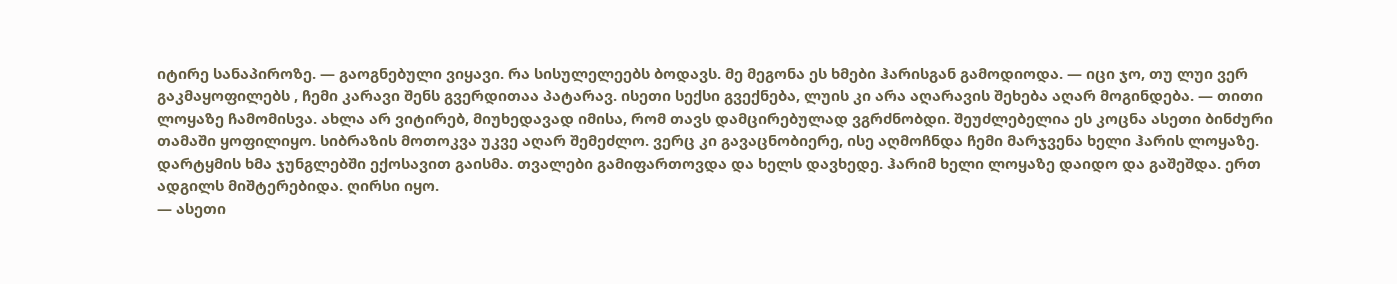იტირე სანაპიროზე. — გაოგნებული ვიყავი. რა სისულელეებს ბოდავს. მე მეგონა ეს ხმები ჰარისგან გამოდიოდა. — იცი ჯო, თუ ლუი ვერ გაკმაყოფილებს , ჩემი კარავი შენს გვერდითაა პატარავ. ისეთი სექსი გვექნება, ლუის კი არა აღარავის შეხება აღარ მოგინდება. — თითი ლოყაზე ჩამომისვა. ახლა არ ვიტირებ, მიუხედავად იმისა, რომ თავს დამცირებულად ვგრძნობდი. შეუძლებელია ეს კოცნა ასეთი ბინძური თამაში ყოფილიყო. სიბრაზის მოთოკვა უკვე აღარ შემეძლო. ვერც კი გავაცნობიერე, ისე აღმოჩნდა ჩემი მარჯვენა ხელი ჰარის ლოყაზე. დარტყმის ხმა ჯუნგლებში ექოსავით გაისმა. თვალები გამიფართოვდა და ხელს დავხედე. ჰარიმ ხელი ლოყაზე დაიდო და გაშეშდა. ერთ ადგილს მიშტერებიდა. ღირსი იყო.
— ასეთი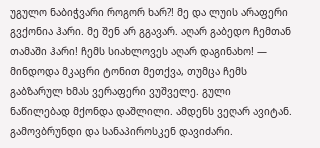უგულო ნაბიჭვარი როგორ ხარ?! მე და ლუის არაფერი გვქონია ჰარი. მე შენ არ გგავარ. აღარ გაბედო ჩემთან თამაში ჰარი! ჩემს სიახლოვეს აღარ დაგინახო! — მინდოდა მკაცრი ტონით მეთქვა, თუმცა ჩემს გაბზარულ ხმას ვერაფერი ვუშველე. გული ნაწილებად მქონდა დაშლილი. ამდენს ვეღარ ავიტან.
გამოვბრუნდი და სანაპიროსკენ დავიძარი.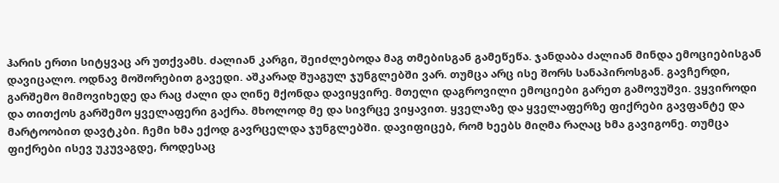ჰარის ერთი სიტყვაც არ უთქვამს. ძალიან კარგი, შეიძლებოდა მაგ თმებისგან გამეწეწა. ჯანდაბა ძალიან მინდა ემოციებისგან დავიცალო. ოდნავ მოშორებით გავედი. აშკარად შუაგულ ჯუნგლებში ვარ. თუმცა არც ისე შორს სანაპიროსგან. გავჩერდი, გარშემო მიმოვიხედე და რაც ძალი და ღინე მქონდა დავიყვირე. მთელი დაგროვილი ემოციები გარეთ გამოვუშვი. ვყვიროდი და თითქოს გარშემო ყველაფერი გაქრა. მხოლოდ მე და სივრცე ვიყავით. ყველაზე და ყველაფერზე ფიქრები გავფანტე და მარტოობით დავტკბი. ჩემი ხმა ექოდ გავრცელდა ჯუნგლებში. დავიფიცებ, რომ ხეებს მიღმა რაღაც ხმა გავიგონე. თუმცა ფიქრები ისევ უკუვაგდე, როდესაც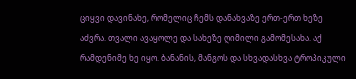ციყვი დავინახე, რომელიც ჩემს დანახვაზე ერთ-ერთ ხეზე აძვრა. თვალი ავაყოლე და სახეზე ღიმილი გამომესახა. აქ რამდენიმე ხე იყო. ბანანის, მანგოს და სხვადასხვა ტროპიკული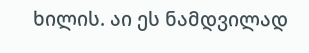ხილის. აი ეს ნამდვილად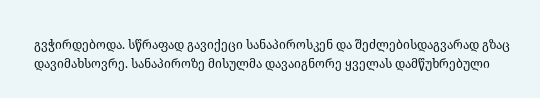გვჭირდებოდა. სწრაფად გავიქეცი სანაპიროსკენ და შეძლებისდაგვარად გზაც დავიმახსოვრე. სანაპიროზე მისულმა დავაიგნორე ყველას დამწუხრებული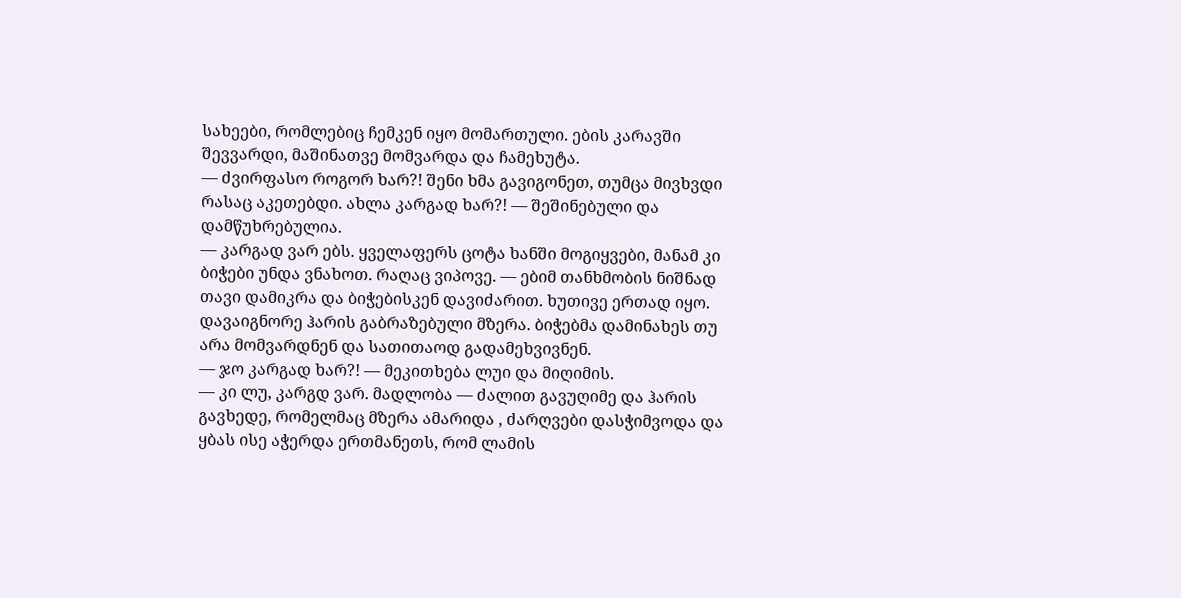სახეები, რომლებიც ჩემკენ იყო მომართული. ების კარავში შევვარდი, მაშინათვე მომვარდა და ჩამეხუტა.
— ძვირფასო როგორ ხარ?! შენი ხმა გავიგონეთ, თუმცა მივხვდი რასაც აკეთებდი. ახლა კარგად ხარ?! — შეშინებული და დამწუხრებულია.
— კარგად ვარ ებს. ყველაფერს ცოტა ხანში მოგიყვები, მანამ კი ბიჭები უნდა ვნახოთ. რაღაც ვიპოვე. — ებიმ თანხმობის ნიშნად თავი დამიკრა და ბიჭებისკენ დავიძარით. ხუთივე ერთად იყო. დავაიგნორე ჰარის გაბრაზებული მზერა. ბიჭებმა დამინახეს თუ არა მომვარდნენ და სათითაოდ გადამეხვივნენ.
— ჯო კარგად ხარ?! — მეკითხება ლუი და მიღიმის.
— კი ლუ, კარგდ ვარ. მადლობა — ძალით გავუღიმე და ჰარის გავხედე, რომელმაც მზერა ამარიდა , ძარღვები დასჭიმვოდა და ყბას ისე აჭერდა ერთმანეთს, რომ ლამის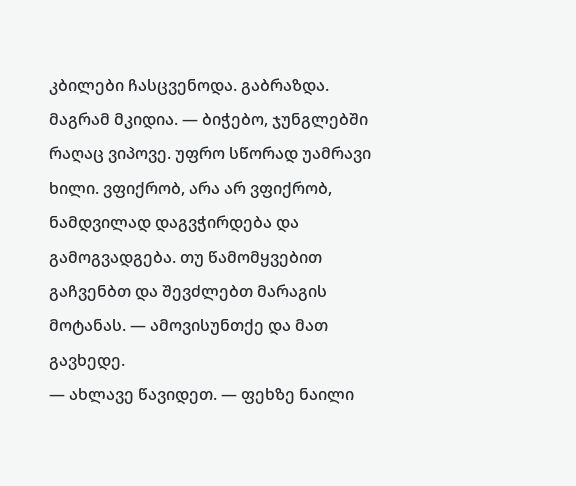კბილები ჩასცვენოდა. გაბრაზდა. მაგრამ მკიდია. — ბიჭებო, ჯუნგლებში რაღაც ვიპოვე. უფრო სწორად უამრავი ხილი. ვფიქრობ, არა არ ვფიქრობ, ნამდვილად დაგვჭირდება და გამოგვადგება. თუ წამომყვებით გაჩვენბთ და შევძლებთ მარაგის მოტანას. — ამოვისუნთქე და მათ გავხედე.
— ახლავე წავიდეთ. — ფეხზე ნაილი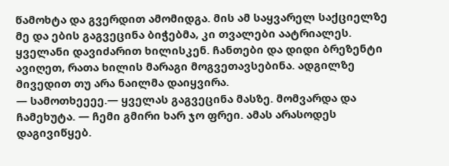წამოხტა და გვერდით ამომიდგა. მის ამ საყვარელ საქციელზე მე და ების გაგვეცინა ბიჭებმა, კი თვალები აატრიალეს.
ყველანი დავიძარით ხილისკენ. ჩანთები და დიდი ბრეზენტი ავიღეთ, რათა ხილის მარაგი მოგვეთავსებინა. ადგილზე მივედით თუ არა ნაილმა დაიყვირა.
— სამოთხეეეე.— ყველას გაგვეცინა მასზე. მომვარდა და ჩამეხუტა. — ჩემი გმირი ხარ ჯო ფრეი. ამას არასოდეს დაგივიწყებ.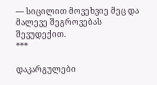— სიცილით მოვეხვიე მეც და მალევე შეგროვებას შევუდექით.
***

დაკარგულები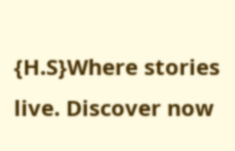{H.S}Where stories live. Discover now